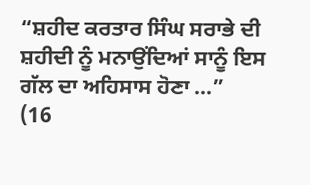“ਸ਼ਹੀਦ ਕਰਤਾਰ ਸਿੰਘ ਸਰਾਭੇ ਦੀ ਸ਼ਹੀਦੀ ਨੂੰ ਮਨਾਉਂਦਿਆਂ ਸਾਨੂੰ ਇਸ ਗੱਲ ਦਾ ਅਹਿਸਾਸ ਹੋਣਾ ...”
(16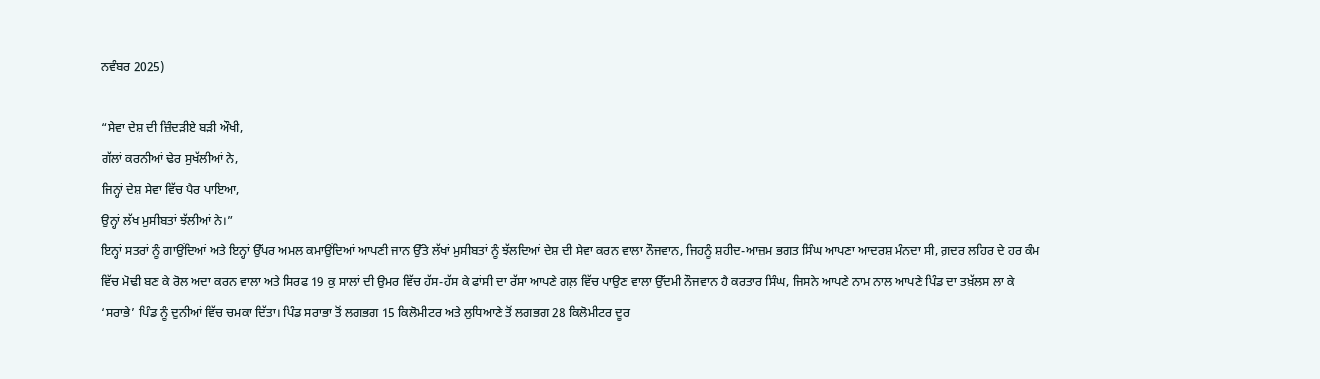ਨਵੰਬਰ 2025)

“ਸੇਵਾ ਦੇਸ਼ ਦੀ ਜ਼ਿੰਦੜੀਏ ਬੜੀ ਔਖੀ,
ਗੱਲਾਂ ਕਰਨੀਆਂ ਢੇਰ ਸੁਖੱਲੀਆਂ ਨੇ,
ਜਿਨ੍ਹਾਂ ਦੇਸ਼ ਸੇਵਾ ਵਿੱਚ ਪੈਰ ਪਾਇਆ,
ਉਨ੍ਹਾਂ ਲੱਖ ਮੁਸੀਬਤਾਂ ਝੱਲੀਆਂ ਨੇ।”
ਇਨ੍ਹਾਂ ਸਤਰਾਂ ਨੂੰ ਗਾਉਂਦਿਆਂ ਅਤੇ ਇਨ੍ਹਾਂ ਉੱਪਰ ਅਮਲ ਕਮਾਉਂਦਿਆਂ ਆਪਣੀ ਜਾਨ ਉੱਤੇ ਲੱਖਾਂ ਮੁਸੀਬਤਾਂ ਨੂੰ ਝੱਲਦਿਆਂ ਦੇਸ਼ ਦੀ ਸੇਵਾ ਕਰਨ ਵਾਲਾ ਨੌਜਵਾਨ, ਜਿਹਨੂੰ ਸ਼ਹੀਦ-ਆਜ਼ਮ ਭਗਤ ਸਿੰਘ ਆਪਣਾ ਆਦਰਸ਼ ਮੰਨਦਾ ਸੀ, ਗ਼ਦਰ ਲਹਿਰ ਦੇ ਹਰ ਕੰਮ ਵਿੱਚ ਮੋਢੀ ਬਣ ਕੇ ਰੋਲ ਅਦਾ ਕਰਨ ਵਾਲਾ ਅਤੇ ਸਿਰਫ 19 ਕੁ ਸਾਲਾਂ ਦੀ ਉਮਰ ਵਿੱਚ ਹੱਸ-ਹੱਸ ਕੇ ਫਾਂਸੀ ਦਾ ਰੱਸਾ ਆਪਣੇ ਗਲ਼ ਵਿੱਚ ਪਾਉਣ ਵਾਲਾ ਉੱਦਮੀ ਨੌਜਵਾਨ ਹੈ ਕਰਤਾਰ ਸਿੰਘ, ਜਿਸਨੇ ਆਪਣੇ ਨਾਮ ਨਾਲ ਆਪਣੇ ਪਿੰਡ ਦਾ ਤਖ਼ੱਲਸ ਲਾ ਕੇ ‘ਸਰਾਭੇ’ ਪਿੰਡ ਨੂੰ ਦੁਨੀਆਂ ਵਿੱਚ ਚਮਕਾ ਦਿੱਤਾ। ਪਿੰਡ ਸਰਾਭਾ ਤੋਂ ਲਗਭਗ 15 ਕਿਲੋਮੀਟਰ ਅਤੇ ਲੁਧਿਆਣੇ ਤੋਂ ਲਗਭਗ 28 ਕਿਲੋਮੀਟਰ ਦੂਰ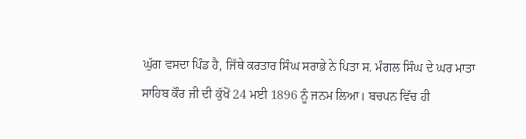ਘੁੱਗ ਵਸਦਾ ਪਿੰਡ ਹੈ, ਜਿੱਥੇ ਕਰਤਾਰ ਸਿੰਘ ਸਰਾਭੇ ਨੇ ਪਿਤਾ ਸ. ਮੰਗਲ ਸਿੰਘ ਦੇ ਘਰ ਮਾਤਾ ਸਾਹਿਬ ਕੌਰ ਜੀ ਦੀ ਕੁੱਖੋਂ 24 ਮਈ 1896 ਨੂੰ ਜਨਮ ਲਿਆ। ਬਚਪਨ ਵਿੱਚ ਹੀ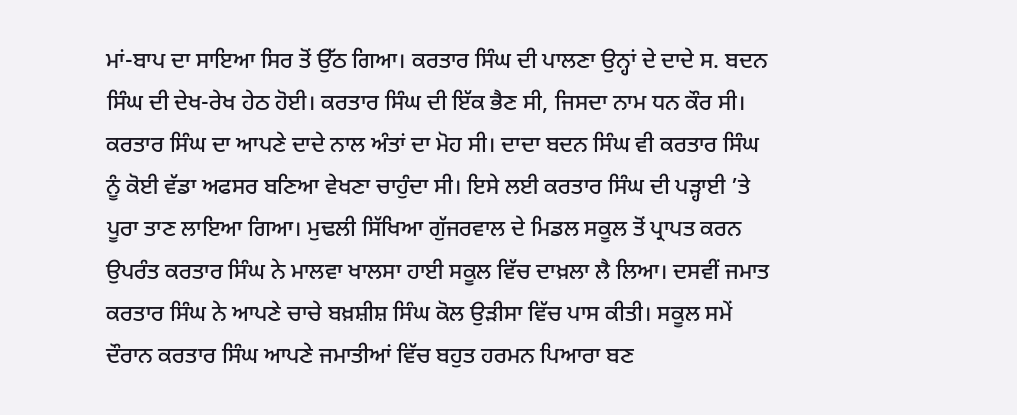ਮਾਂ-ਬਾਪ ਦਾ ਸਾਇਆ ਸਿਰ ਤੋਂ ਉੱਠ ਗਿਆ। ਕਰਤਾਰ ਸਿੰਘ ਦੀ ਪਾਲਣਾ ਉਨ੍ਹਾਂ ਦੇ ਦਾਦੇ ਸ. ਬਦਨ ਸਿੰਘ ਦੀ ਦੇਖ-ਰੇਖ ਹੇਠ ਹੋਈ। ਕਰਤਾਰ ਸਿੰਘ ਦੀ ਇੱਕ ਭੈਣ ਸੀ, ਜਿਸਦਾ ਨਾਮ ਧਨ ਕੌਰ ਸੀ।
ਕਰਤਾਰ ਸਿੰਘ ਦਾ ਆਪਣੇ ਦਾਦੇ ਨਾਲ ਅੰਤਾਂ ਦਾ ਮੋਹ ਸੀ। ਦਾਦਾ ਬਦਨ ਸਿੰਘ ਵੀ ਕਰਤਾਰ ਸਿੰਘ ਨੂੰ ਕੋਈ ਵੱਡਾ ਅਫਸਰ ਬਣਿਆ ਵੇਖਣਾ ਚਾਹੁੰਦਾ ਸੀ। ਇਸੇ ਲਈ ਕਰਤਾਰ ਸਿੰਘ ਦੀ ਪੜ੍ਹਾਈ ’ਤੇ ਪੂਰਾ ਤਾਣ ਲਾਇਆ ਗਿਆ। ਮੁਢਲੀ ਸਿੱਖਿਆ ਗੁੱਜਰਵਾਲ ਦੇ ਮਿਡਲ ਸਕੂਲ ਤੋਂ ਪ੍ਰਾਪਤ ਕਰਨ ਉਪਰੰਤ ਕਰਤਾਰ ਸਿੰਘ ਨੇ ਮਾਲਵਾ ਖਾਲਸਾ ਹਾਈ ਸਕੂਲ ਵਿੱਚ ਦਾਖ਼ਲਾ ਲੈ ਲਿਆ। ਦਸਵੀਂ ਜਮਾਤ ਕਰਤਾਰ ਸਿੰਘ ਨੇ ਆਪਣੇ ਚਾਚੇ ਬਖ਼ਸ਼ੀਸ਼ ਸਿੰਘ ਕੋਲ ਉੜੀਸਾ ਵਿੱਚ ਪਾਸ ਕੀਤੀ। ਸਕੂਲ ਸਮੇਂ ਦੌਰਾਨ ਕਰਤਾਰ ਸਿੰਘ ਆਪਣੇ ਜਮਾਤੀਆਂ ਵਿੱਚ ਬਹੁਤ ਹਰਮਨ ਪਿਆਰਾ ਬਣ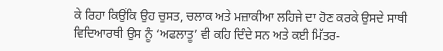ਕੇ ਰਿਹਾ ਕਿਉਂਕਿ ਉਹ ਚੁਸਤ, ਚਲਾਕ ਅਤੇ ਮਜ਼ਾਕੀਆ ਲਹਿਜੇ ਦਾ ਹੋਣ ਕਰਕੇ ਉਸਦੇ ਸਾਥੀ ਵਿਦਿਆਰਥੀ ਉਸ ਨੂੰ ‘ਅਫਲਾਤੂ’ ਵੀ ਕਹਿ ਦਿੰਦੇ ਸਨ ਅਤੇ ਕਈ ਮਿੱਤਰ-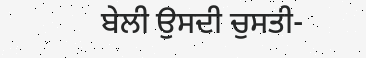ਬੇਲੀ ਉਸਦੀ ਚੁਸਤੀ-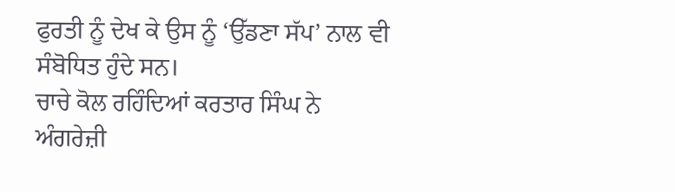ਫੁਰਤੀ ਨੂੰ ਦੇਖ ਕੇ ਉਸ ਨੂੰ ‘ਉੱਡਣਾ ਸੱਪ’ ਨਾਲ ਵੀ ਸੰਬੋਧਿਤ ਹੁੰਦੇ ਸਨ।
ਚਾਚੇ ਕੋਲ ਰਹਿੰਦਿਆਂ ਕਰਤਾਰ ਸਿੰਘ ਨੇ ਅੰਗਰੇਜ਼ੀ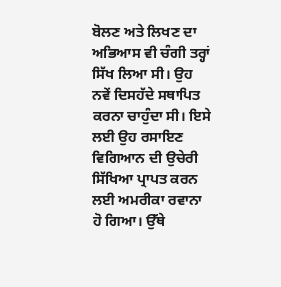ਬੋਲਣ ਅਤੇ ਲਿਖਣ ਦਾ ਅਭਿਆਸ ਵੀ ਚੰਗੀ ਤਰ੍ਹਾਂ ਸਿੱਖ ਲਿਆ ਸੀ। ਉਹ ਨਵੇਂ ਦਿਸਹੱਦੇ ਸਥਾਪਿਤ ਕਰਨਾ ਚਾਹੁੰਦਾ ਸੀ। ਇਸੇ ਲਈ ਉਹ ਰਸਾਇਣ ਵਿਗਿਆਨ ਦੀ ਉਚੇਰੀ ਸਿੱਖਿਆ ਪ੍ਰਾਪਤ ਕਰਨ ਲਈ ਅਮਰੀਕਾ ਰਵਾਨਾ ਹੋ ਗਿਆ। ਉੱਥੇ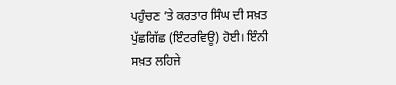ਪਹੁੰਚਣ ’ਤੇ ਕਰਤਾਰ ਸਿੰਘ ਦੀ ਸਖ਼ਤ ਪੁੱਛਗਿੱਛ (ਇੰਟਰਵਿਊ) ਹੋਈ। ਇੰਨੀ ਸਖ਼ਤ ਲਹਿਜੇ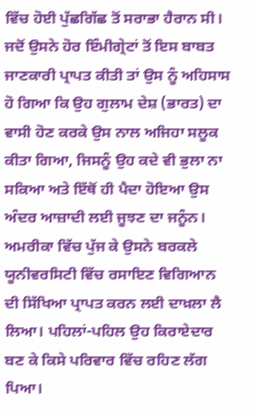ਵਿੱਚ ਹੋਈ ਪੁੱਛਗਿੱਛ ਤੋਂ ਸਰਾਭਾ ਹੈਰਾਨ ਸੀ। ਜਦੋਂ ਉਸਨੇ ਹੋਰ ਇੰਮੀਗ੍ਰੇਟਾਂ ਤੋਂ ਇਸ ਬਾਬਤ ਜਾਣਕਾਰੀ ਪ੍ਰਾਪਤ ਕੀਤੀ ਤਾਂ ਉਸ ਨੂੰ ਅਹਿਸਾਸ ਹੋ ਗਿਆ ਕਿ ਉਹ ਗੁਲਾਮ ਦੇਸ਼ (ਭਾਰਤ) ਦਾ ਵਾਸੀ ਹੋਣ ਕਰਕੇ ਉਸ ਨਾਲ ਅਜਿਹਾ ਸਲੂਕ ਕੀਤਾ ਗਿਆ, ਜਿਸਨੂੰ ਉਹ ਕਦੇ ਵੀ ਭੁਲਾ ਨਾ ਸਕਿਆ ਅਤੇ ਇੱਥੋਂ ਹੀ ਪੈਦਾ ਹੋਇਆ ਉਸ ਅੰਦਰ ਆਜ਼ਾਦੀ ਲਈ ਜੂਝਣ ਦਾ ਜਨੂੰਨ।
ਅਮਰੀਕਾ ਵਿੱਚ ਪੁੱਜ ਕੇ ਉਸਨੇ ਬਰਕਲੇ ਯੂਨੀਵਰਸਿਟੀ ਵਿੱਚ ਰਸਾਇਣ ਵਿਗਿਆਨ ਦੀ ਸਿੱਖਿਆ ਪ੍ਰਾਪਤ ਕਰਨ ਲਈ ਦਾਖ਼ਲਾ ਲੈ ਲਿਆ। ਪਹਿਲਾਂ-ਪਹਿਲ ਉਹ ਕਿਰਾਏਦਾਰ ਬਣ ਕੇ ਕਿਸੇ ਪਰਿਵਾਰ ਵਿੱਚ ਰਹਿਣ ਲੱਗ ਪਿਆ।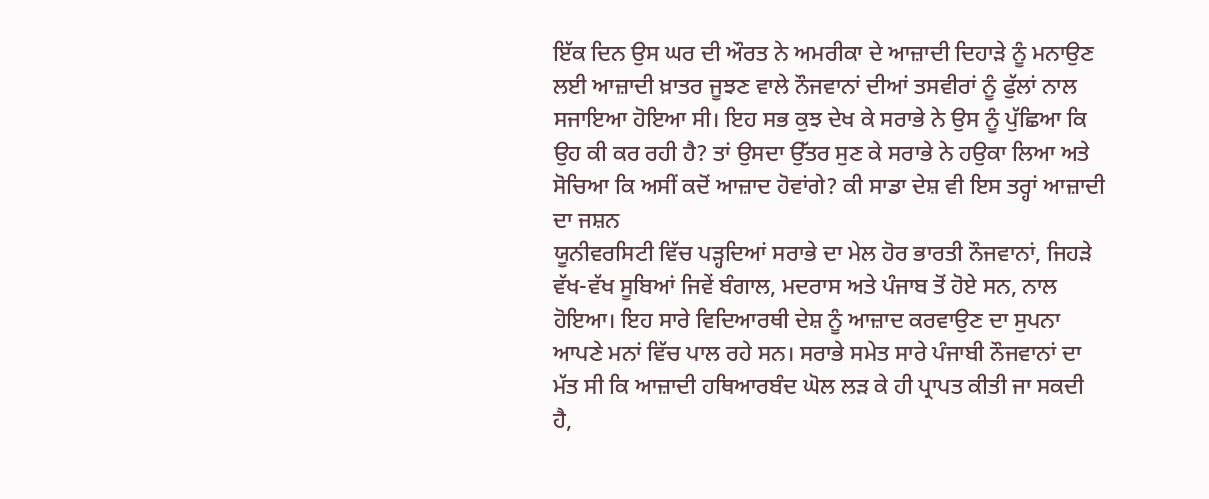ਇੱਕ ਦਿਨ ਉਸ ਘਰ ਦੀ ਔਰਤ ਨੇ ਅਮਰੀਕਾ ਦੇ ਆਜ਼ਾਦੀ ਦਿਹਾੜੇ ਨੂੰ ਮਨਾਉਣ ਲਈ ਆਜ਼ਾਦੀ ਖ਼ਾਤਰ ਜੂਝਣ ਵਾਲੇ ਨੌਜਵਾਨਾਂ ਦੀਆਂ ਤਸਵੀਰਾਂ ਨੂੰ ਫੁੱਲਾਂ ਨਾਲ ਸਜਾਇਆ ਹੋਇਆ ਸੀ। ਇਹ ਸਭ ਕੁਝ ਦੇਖ ਕੇ ਸਰਾਭੇ ਨੇ ਉਸ ਨੂੰ ਪੁੱਛਿਆ ਕਿ ਉਹ ਕੀ ਕਰ ਰਹੀ ਹੈ? ਤਾਂ ਉਸਦਾ ਉੱਤਰ ਸੁਣ ਕੇ ਸਰਾਭੇ ਨੇ ਹਉਕਾ ਲਿਆ ਅਤੇ ਸੋਚਿਆ ਕਿ ਅਸੀਂ ਕਦੋਂ ਆਜ਼ਾਦ ਹੋਵਾਂਗੇ? ਕੀ ਸਾਡਾ ਦੇਸ਼ ਵੀ ਇਸ ਤਰ੍ਹਾਂ ਆਜ਼ਾਦੀ ਦਾ ਜਸ਼ਨ
ਯੂਨੀਵਰਸਿਟੀ ਵਿੱਚ ਪੜ੍ਹਦਿਆਂ ਸਰਾਭੇ ਦਾ ਮੇਲ ਹੋਰ ਭਾਰਤੀ ਨੌਜਵਾਨਾਂ, ਜਿਹੜੇ ਵੱਖ-ਵੱਖ ਸੂਬਿਆਂ ਜਿਵੇਂ ਬੰਗਾਲ, ਮਦਰਾਸ ਅਤੇ ਪੰਜਾਬ ਤੋਂ ਹੋਏ ਸਨ, ਨਾਲ ਹੋਇਆ। ਇਹ ਸਾਰੇ ਵਿਦਿਆਰਥੀ ਦੇਸ਼ ਨੂੰ ਆਜ਼ਾਦ ਕਰਵਾਉਣ ਦਾ ਸੁਪਨਾ ਆਪਣੇ ਮਨਾਂ ਵਿੱਚ ਪਾਲ ਰਹੇ ਸਨ। ਸਰਾਭੇ ਸਮੇਤ ਸਾਰੇ ਪੰਜਾਬੀ ਨੌਜਵਾਨਾਂ ਦਾ ਮੱਤ ਸੀ ਕਿ ਆਜ਼ਾਦੀ ਹਥਿਆਰਬੰਦ ਘੋਲ ਲੜ ਕੇ ਹੀ ਪ੍ਰਾਪਤ ਕੀਤੀ ਜਾ ਸਕਦੀ ਹੈ,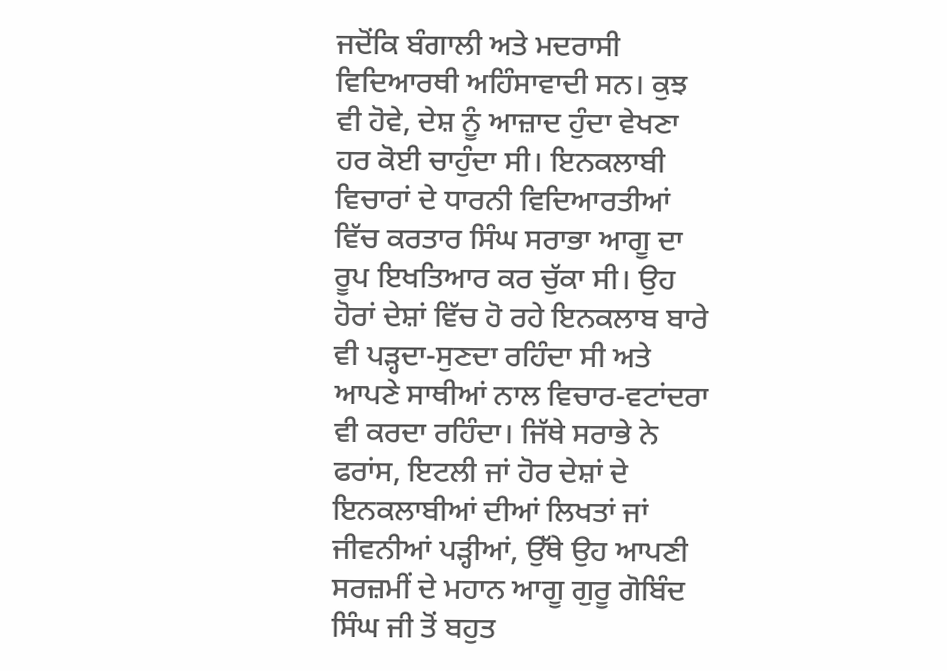ਜਦੋਂਕਿ ਬੰਗਾਲੀ ਅਤੇ ਮਦਰਾਸੀ ਵਿਦਿਆਰਥੀ ਅਹਿੰਸਾਵਾਦੀ ਸਨ। ਕੁਝ ਵੀ ਹੋਵੇ, ਦੇਸ਼ ਨੂੰ ਆਜ਼ਾਦ ਹੁੰਦਾ ਵੇਖਣਾ ਹਰ ਕੋਈ ਚਾਹੁੰਦਾ ਸੀ। ਇਨਕਲਾਬੀ ਵਿਚਾਰਾਂ ਦੇ ਧਾਰਨੀ ਵਿਦਿਆਰਤੀਆਂ ਵਿੱਚ ਕਰਤਾਰ ਸਿੰਘ ਸਰਾਭਾ ਆਗੂ ਦਾ ਰੂਪ ਇਖਤਿਆਰ ਕਰ ਚੁੱਕਾ ਸੀ। ਉਹ ਹੋਰਾਂ ਦੇਸ਼ਾਂ ਵਿੱਚ ਹੋ ਰਹੇ ਇਨਕਲਾਬ ਬਾਰੇ ਵੀ ਪੜ੍ਹਦਾ-ਸੁਣਦਾ ਰਹਿੰਦਾ ਸੀ ਅਤੇ ਆਪਣੇ ਸਾਥੀਆਂ ਨਾਲ ਵਿਚਾਰ-ਵਟਾਂਦਰਾ ਵੀ ਕਰਦਾ ਰਹਿੰਦਾ। ਜਿੱਥੇ ਸਰਾਭੇ ਨੇ ਫਰਾਂਸ, ਇਟਲੀ ਜਾਂ ਹੋਰ ਦੇਸ਼ਾਂ ਦੇ ਇਨਕਲਾਬੀਆਂ ਦੀਆਂ ਲਿਖਤਾਂ ਜਾਂ ਜੀਵਨੀਆਂ ਪੜ੍ਹੀਆਂ, ਉੱਥੇ ਉਹ ਆਪਣੀ ਸਰਜ਼ਮੀਂ ਦੇ ਮਹਾਨ ਆਗੂ ਗੁਰੂ ਗੋਬਿੰਦ ਸਿੰਘ ਜੀ ਤੋਂ ਬਹੁਤ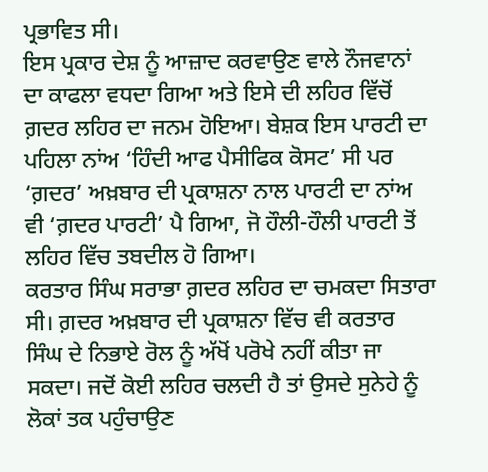ਪ੍ਰਭਾਵਿਤ ਸੀ।
ਇਸ ਪ੍ਰਕਾਰ ਦੇਸ਼ ਨੂੰ ਆਜ਼ਾਦ ਕਰਵਾਉਣ ਵਾਲੇ ਨੌਜਵਾਨਾਂ ਦਾ ਕਾਫਲਾ ਵਧਦਾ ਗਿਆ ਅਤੇ ਇਸੇ ਦੀ ਲਹਿਰ ਵਿੱਚੋਂ ਗ਼ਦਰ ਲਹਿਰ ਦਾ ਜਨਮ ਹੋਇਆ। ਬੇਸ਼ਕ ਇਸ ਪਾਰਟੀ ਦਾ ਪਹਿਲਾ ਨਾਂਅ ‘ਹਿੰਦੀ ਆਫ ਪੈਸੀਫਿਕ ਕੋਸਟ’ ਸੀ ਪਰ ‘ਗ਼ਦਰ’ ਅਖ਼ਬਾਰ ਦੀ ਪ੍ਰਕਾਸ਼ਨਾ ਨਾਲ ਪਾਰਟੀ ਦਾ ਨਾਂਅ ਵੀ ‘ਗ਼ਦਰ ਪਾਰਟੀ’ ਪੈ ਗਿਆ, ਜੋ ਹੌਲੀ-ਹੌਲੀ ਪਾਰਟੀ ਤੋਂ ਲਹਿਰ ਵਿੱਚ ਤਬਦੀਲ ਹੋ ਗਿਆ।
ਕਰਤਾਰ ਸਿੰਘ ਸਰਾਭਾ ਗ਼ਦਰ ਲਹਿਰ ਦਾ ਚਮਕਦਾ ਸਿਤਾਰਾ ਸੀ। ਗ਼ਦਰ ਅਖ਼ਬਾਰ ਦੀ ਪ੍ਰਕਾਸ਼ਨਾ ਵਿੱਚ ਵੀ ਕਰਤਾਰ ਸਿੰਘ ਦੇ ਨਿਭਾਏ ਰੋਲ ਨੂੰ ਅੱਖੋਂ ਪਰੋਖੇ ਨਹੀਂ ਕੀਤਾ ਜਾ ਸਕਦਾ। ਜਦੋਂ ਕੋਈ ਲਹਿਰ ਚਲਦੀ ਹੈ ਤਾਂ ਉਸਦੇ ਸੁਨੇਹੇ ਨੂੰ ਲੋਕਾਂ ਤਕ ਪਹੁੰਚਾਉਣ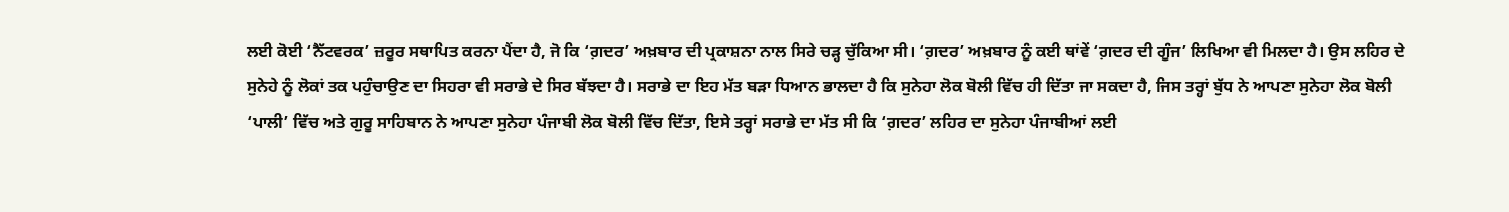ਲਈ ਕੋਈ ‘ਨੈੱਟਵਰਕ’ ਜ਼ਰੂਰ ਸਥਾਪਿਤ ਕਰਨਾ ਪੈਂਦਾ ਹੈ, ਜੋ ਕਿ ‘ਗ਼ਦਰ’ ਅਖ਼ਬਾਰ ਦੀ ਪ੍ਰਕਾਸ਼ਨਾ ਨਾਲ ਸਿਰੇ ਚੜ੍ਹ ਚੁੱਕਿਆ ਸੀ। ‘ਗ਼ਦਰ’ ਅਖ਼ਬਾਰ ਨੂੰ ਕਈ ਥਾਂਵੇਂ ‘ਗ਼ਦਰ ਦੀ ਗੂੰਜ’ ਲਿਖਿਆ ਵੀ ਮਿਲਦਾ ਹੈ। ਉਸ ਲਹਿਰ ਦੇ ਸੁਨੇਹੇ ਨੂੰ ਲੋਕਾਂ ਤਕ ਪਹੁੰਚਾਉਣ ਦਾ ਸਿਹਰਾ ਵੀ ਸਰਾਭੇ ਦੇ ਸਿਰ ਬੱਝਦਾ ਹੈ। ਸਰਾਭੇ ਦਾ ਇਹ ਮੱਤ ਬੜਾ ਧਿਆਨ ਭਾਲਦਾ ਹੈ ਕਿ ਸੁਨੇਹਾ ਲੋਕ ਬੋਲੀ ਵਿੱਚ ਹੀ ਦਿੱਤਾ ਜਾ ਸਕਦਾ ਹੈ, ਜਿਸ ਤਰ੍ਹਾਂ ਬੁੱਧ ਨੇ ਆਪਣਾ ਸੁਨੇਹਾ ਲੋਕ ਬੋਲੀ ‘ਪਾਲੀ’ ਵਿੱਚ ਅਤੇ ਗੁਰੂ ਸਾਹਿਬਾਨ ਨੇ ਆਪਣਾ ਸੁਨੇਹਾ ਪੰਜਾਬੀ ਲੋਕ ਬੋਲੀ ਵਿੱਚ ਦਿੱਤਾ, ਇਸੇ ਤਰ੍ਹਾਂ ਸਰਾਭੇ ਦਾ ਮੱਤ ਸੀ ਕਿ ‘ਗ਼ਦਰ’ ਲਹਿਰ ਦਾ ਸੁਨੇਹਾ ਪੰਜਾਬੀਆਂ ਲਈ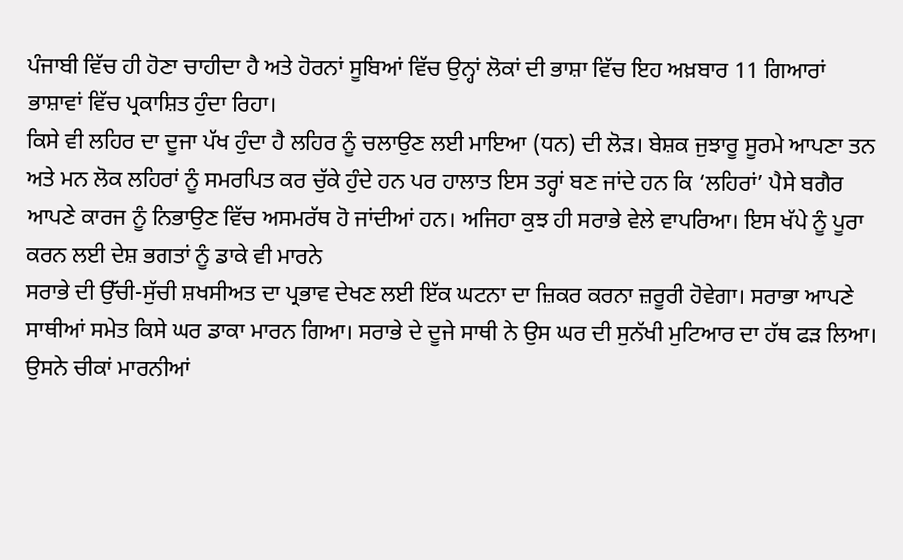ਪੰਜਾਬੀ ਵਿੱਚ ਹੀ ਹੋਣਾ ਚਾਹੀਦਾ ਹੈ ਅਤੇ ਹੋਰਨਾਂ ਸੂਬਿਆਂ ਵਿੱਚ ਉਨ੍ਹਾਂ ਲੋਕਾਂ ਦੀ ਭਾਸ਼ਾ ਵਿੱਚ ਇਹ ਅਖ਼ਬਾਰ 11 ਗਿਆਰਾਂ ਭਾਸ਼ਾਵਾਂ ਵਿੱਚ ਪ੍ਰਕਾਸ਼ਿਤ ਹੁੰਦਾ ਰਿਹਾ।
ਕਿਸੇ ਵੀ ਲਹਿਰ ਦਾ ਦੂਜਾ ਪੱਖ ਹੁੰਦਾ ਹੈ ਲਹਿਰ ਨੂੰ ਚਲਾਉਣ ਲਈ ਮਾਇਆ (ਧਨ) ਦੀ ਲੋੜ। ਬੇਸ਼ਕ ਜੁਝਾਰੂ ਸੂਰਮੇ ਆਪਣਾ ਤਨ ਅਤੇ ਮਨ ਲੋਕ ਲਹਿਰਾਂ ਨੂੰ ਸਮਰਪਿਤ ਕਰ ਚੁੱਕੇ ਹੁੰਦੇ ਹਨ ਪਰ ਹਾਲਾਤ ਇਸ ਤਰ੍ਹਾਂ ਬਣ ਜਾਂਦੇ ਹਨ ਕਿ ‘ਲਹਿਰਾਂ’ ਪੈਸੇ ਬਗੈਰ ਆਪਣੇ ਕਾਰਜ ਨੂੰ ਨਿਭਾਉਣ ਵਿੱਚ ਅਸਮਰੱਥ ਹੋ ਜਾਂਦੀਆਂ ਹਨ। ਅਜਿਹਾ ਕੁਝ ਹੀ ਸਰਾਭੇ ਵੇਲੇ ਵਾਪਰਿਆ। ਇਸ ਖੱਪੇ ਨੂੰ ਪੂਰਾ ਕਰਨ ਲਈ ਦੇਸ਼ ਭਗਤਾਂ ਨੂੰ ਡਾਕੇ ਵੀ ਮਾਰਨੇ
ਸਰਾਭੇ ਦੀ ਉੱਚੀ-ਸੁੱਚੀ ਸ਼ਖਸੀਅਤ ਦਾ ਪ੍ਰਭਾਵ ਦੇਖਣ ਲਈ ਇੱਕ ਘਟਨਾ ਦਾ ਜ਼ਿਕਰ ਕਰਨਾ ਜ਼ਰੂਰੀ ਹੋਵੇਗਾ। ਸਰਾਭਾ ਆਪਣੇ ਸਾਥੀਆਂ ਸਮੇਤ ਕਿਸੇ ਘਰ ਡਾਕਾ ਮਾਰਨ ਗਿਆ। ਸਰਾਭੇ ਦੇ ਦੂਜੇ ਸਾਥੀ ਨੇ ਉਸ ਘਰ ਦੀ ਸੁਨੱਖੀ ਮੁਟਿਆਰ ਦਾ ਹੱਥ ਫੜ ਲਿਆ। ਉਸਨੇ ਚੀਕਾਂ ਮਾਰਨੀਆਂ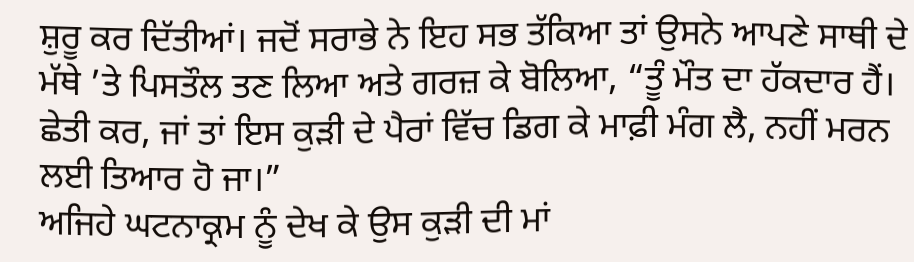ਸ਼ੁਰੂ ਕਰ ਦਿੱਤੀਆਂ। ਜਦੋਂ ਸਰਾਭੇ ਨੇ ਇਹ ਸਭ ਤੱਕਿਆ ਤਾਂ ਉਸਨੇ ਆਪਣੇ ਸਾਥੀ ਦੇ ਮੱਥੇ ’ਤੇ ਪਿਸਤੌਲ ਤਣ ਲਿਆ ਅਤੇ ਗਰਜ਼ ਕੇ ਬੋਲਿਆ, “ਤੂੰ ਮੌਤ ਦਾ ਹੱਕਦਾਰ ਹੈਂ। ਛੇਤੀ ਕਰ, ਜਾਂ ਤਾਂ ਇਸ ਕੁੜੀ ਦੇ ਪੈਰਾਂ ਵਿੱਚ ਡਿਗ ਕੇ ਮਾਫ਼ੀ ਮੰਗ ਲੈ, ਨਹੀਂ ਮਰਨ ਲਈ ਤਿਆਰ ਹੋ ਜਾ।”
ਅਜਿਹੇ ਘਟਨਾਕ੍ਰਮ ਨੂੰ ਦੇਖ ਕੇ ਉਸ ਕੁੜੀ ਦੀ ਮਾਂ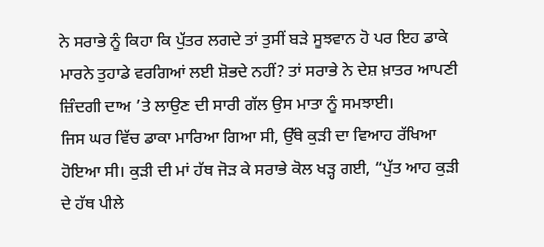ਨੇ ਸਰਾਭੇ ਨੂੰ ਕਿਹਾ ਕਿ ਪੁੱਤਰ ਲਗਦੇ ਤਾਂ ਤੁਸੀਂ ਬੜੇ ਸੂਝਵਾਨ ਹੋ ਪਰ ਇਹ ਡਾਕੇ ਮਾਰਨੇ ਤੁਹਾਡੇ ਵਰਗਿਆਂ ਲਈ ਸ਼ੋਭਦੇ ਨਹੀਂ? ਤਾਂ ਸਰਾਭੇ ਨੇ ਦੇਸ਼ ਖ਼ਾਤਰ ਆਪਣੀ ਜ਼ਿੰਦਗੀ ਦਾਅ ’ਤੇ ਲਾਉਣ ਦੀ ਸਾਰੀ ਗੱਲ ਉਸ ਮਾਤਾ ਨੂੰ ਸਮਝਾਈ।
ਜਿਸ ਘਰ ਵਿੱਚ ਡਾਕਾ ਮਾਰਿਆ ਗਿਆ ਸੀ, ਉੱਥੇ ਕੁੜੀ ਦਾ ਵਿਆਹ ਰੱਖਿਆ ਹੋਇਆ ਸੀ। ਕੁੜੀ ਦੀ ਮਾਂ ਹੱਥ ਜੋੜ ਕੇ ਸਰਾਭੇ ਕੋਲ ਖੜ੍ਹ ਗਈ, “ਪੁੱਤ ਆਹ ਕੁੜੀ ਦੇ ਹੱਥ ਪੀਲੇ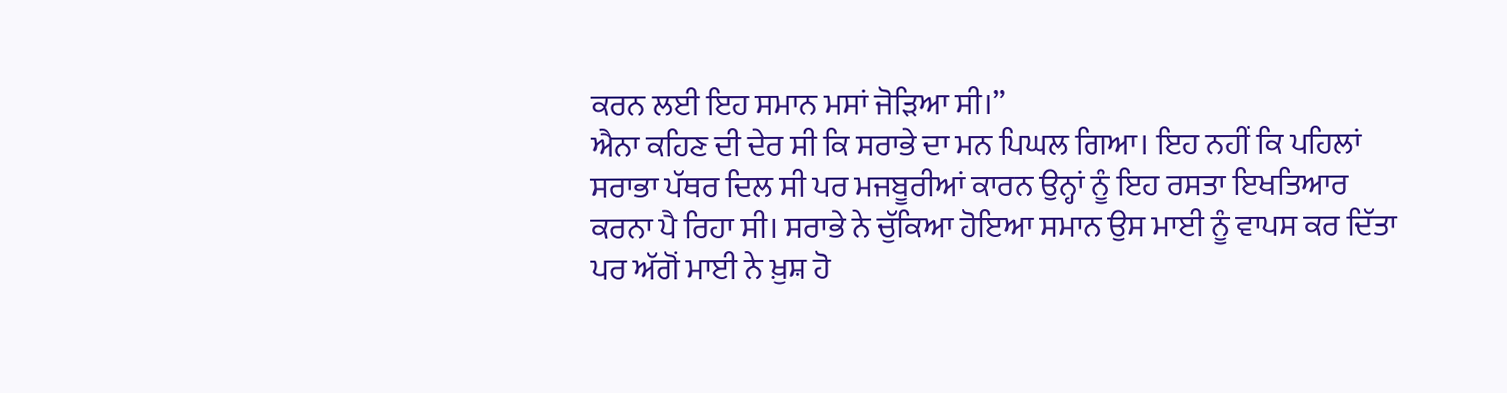ਕਰਨ ਲਈ ਇਹ ਸਮਾਨ ਮਸਾਂ ਜੋੜਿਆ ਸੀ।”
ਐਨਾ ਕਹਿਣ ਦੀ ਦੇਰ ਸੀ ਕਿ ਸਰਾਭੇ ਦਾ ਮਨ ਪਿਘਲ ਗਿਆ। ਇਹ ਨਹੀਂ ਕਿ ਪਹਿਲਾਂ ਸਰਾਭਾ ਪੱਥਰ ਦਿਲ ਸੀ ਪਰ ਮਜਬੂਰੀਆਂ ਕਾਰਨ ਉਨ੍ਹਾਂ ਨੂੰ ਇਹ ਰਸਤਾ ਇਖਤਿਆਰ ਕਰਨਾ ਪੈ ਰਿਹਾ ਸੀ। ਸਰਾਭੇ ਨੇ ਚੁੱਕਿਆ ਹੋਇਆ ਸਮਾਨ ਉਸ ਮਾਈ ਨੂੰ ਵਾਪਸ ਕਰ ਦਿੱਤਾ ਪਰ ਅੱਗੋਂ ਮਾਈ ਨੇ ਖ਼ੁਸ਼ ਹੋ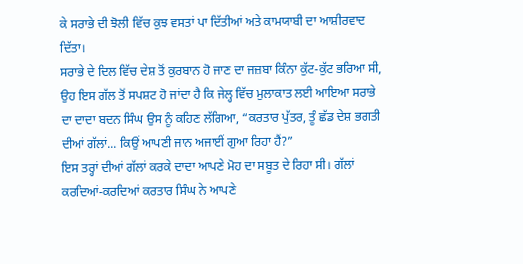ਕੇ ਸਰਾਭੇ ਦੀ ਝੋਲੀ ਵਿੱਚ ਕੁਝ ਵਸਤਾਂ ਪਾ ਦਿੱਤੀਆਂ ਅਤੇ ਕਾਮਯਾਬੀ ਦਾ ਆਸ਼ੀਰਵਾਦ ਦਿੱਤਾ।
ਸਰਾਭੇ ਦੇ ਦਿਲ ਵਿੱਚ ਦੇਸ਼ ਤੋਂ ਕੁਰਬਾਨ ਹੋ ਜਾਣ ਦਾ ਜਜ਼ਬਾ ਕਿੰਨਾ ਕੁੱਟ-ਕੁੱਟ ਭਰਿਆ ਸੀ, ਉਹ ਇਸ ਗੱਲ ਤੋਂ ਸਪਸ਼ਟ ਹੋ ਜਾਂਦਾ ਹੈ ਕਿ ਜੇਲ੍ਹ ਵਿੱਚ ਮੁਲਾਕਾਤ ਲਈ ਆਇਆ ਸਰਾਭੇ ਦਾ ਦਾਦਾ ਬਦਨ ਸਿੰਘ ਉਸ ਨੂੰ ਕਹਿਣ ਲੱਗਿਆ, “ਕਰਤਾਰ ਪੁੱਤਰ, ਤੂੰ ਛੱਡ ਦੇਸ਼ ਭਗਤੀ ਦੀਆਂ ਗੱਲਾਂ... ਕਿਉਂ ਆਪਣੀ ਜਾਨ ਅਜਾਈਂ ਗੁਆ ਰਿਹਾ ਹੈਂ?”
ਇਸ ਤਰ੍ਹਾਂ ਦੀਆਂ ਗੱਲਾਂ ਕਰਕੇ ਦਾਦਾ ਆਪਣੇ ਮੋਹ ਦਾ ਸਬੂਤ ਦੇ ਰਿਹਾ ਸੀ। ਗੱਲਾਂ ਕਰਦਿਆਂ-ਕਰਦਿਆਂ ਕਰਤਾਰ ਸਿੰਘ ਨੇ ਆਪਣੇ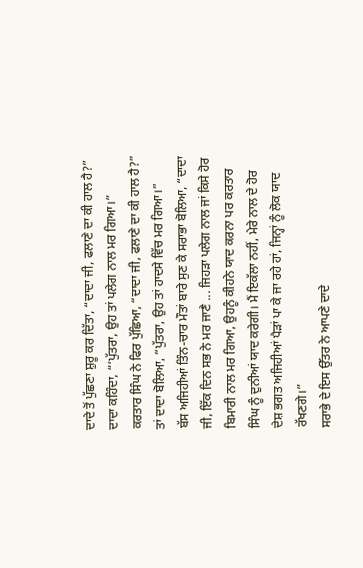ਦਾਦੇ ਤੋਂ ਪੁੱਛਣਾ ਸ਼ੁਰੂ ਕਰ ਦਿੱਤਾ, “ਦਾਦਾ ਜੀ, ਫਲਾਣੇ ਦਾ ਕੀ ਹਾਲ ਹੈ?”
ਦਾਦਾ ਕਹਿੰਦਾ, “‘ਪੁੱਤਰਾ, ਉਹ ਤਾਂ ਪਲੇਗ ਨਾਲ ਮਰ ਗਿਆ।”
ਕਰਤਾਰ ਸਿੰਘ ਨੇ ਫਿਰ ਪੁੱਛਿਆ, “ਦਾਦਾ ਜੀ, ਫਲਾਣੇ ਦਾ ਕੀ ਹਾਲ ਹੈ?” ਤਾਂ ਦਾਦਾ ਬੋਲਿਆ, “ਪੁੱਤਰਾ, ਉਹ ਤਾਂ ਹਾਦਸੇ ਵਿੱਚ ਮਰ ਗਿਆ।”
ਬੱਸ ਅਜਿਹੀਆਂ ਤਿੰਨ-ਚਾਰ ਮੌਤਾਂ ਬਾਰੇ ਸੁਣ ਕੇ ਸਰਾਭਾ ਬੋਲਿਆ, “ਦਾਦਾ ਜੀ, ਇੱਕ ਦਿਨ ਸਭ ਨੇ ਮਰ ਜਾਣੈ ... ਜਿਹੜਾ ਪਲੇਗ ਨਾਲ ਜਾਂ ਕਿਸੇ ਹੋਰ ਬਿਮਾਰੀ ਨਾਲ ਮਰ ਗਿਆ, ਉਹਨੂੰ ਕੀਹਨੇ ਯਾਦ ਕਰਨਾ ਪਰ ਕਰਤਾਰ ਸਿੰਘ ਨੂੰ ਦੁਨੀਆਂ ਯਾਦ ਕਰੇਗੀ। ਮੈਂ ਇਕੱਲਾ ਨਹੀਂ, ਮੇਰੇ ਨਾਲ ਦੇ ਹੋਰ ਦੇਸ਼ ਭਗਤ ਅਜਿਹੀਆਂ ਪੈੜਾਂ ਪਾ ਕੇ ਜਾ ਰਹੇ ਹਾਂ, ਜਿਨ੍ਹਾਂ ਨੂੰ ਲੋਕ ਯਾਦ ਰੱਖਣਗੇ।”
ਸਰਾਭੇ ਦੇ ਇਸ ਉੱਤਰ ਨੇ ਆਪਣੇ ਦਾਦੇ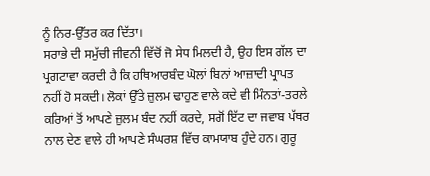ਨੂੰ ਨਿਰ-ਉੱਤਰ ਕਰ ਦਿੱਤਾ।
ਸਰਾਭੇ ਦੀ ਸਮੁੱਚੀ ਜੀਵਨੀ ਵਿੱਚੋਂ ਜੋ ਸੇਧ ਮਿਲਦੀ ਹੈ, ਉਹ ਇਸ ਗੱਲ ਦਾ ਪ੍ਰਗਟਾਵਾ ਕਰਦੀ ਹੈ ਕਿ ਹਥਿਆਰਬੰਦ ਘੋਲਾਂ ਬਿਨਾਂ ਆਜ਼ਾਦੀ ਪ੍ਰਾਪਤ ਨਹੀਂ ਹੋ ਸਕਦੀ। ਲੋਕਾਂ ਉੱਤੇ ਜ਼ੁਲਮ ਢਾਹੁਣ ਵਾਲੇ ਕਦੇ ਵੀ ਮਿੰਨਤਾਂ-ਤਰਲੇ ਕਰਿਆਂ ਤੋਂ ਆਪਣੇ ਜ਼ੁਲਮ ਬੰਦ ਨਹੀਂ ਕਰਦੇ, ਸਗੋਂ ਇੱਟ ਦਾ ਜਵਾਬ ਪੱਥਰ ਨਾਲ ਦੇਣ ਵਾਲੇ ਹੀ ਆਪਣੇ ਸੰਘਰਸ਼ ਵਿੱਚ ਕਾਮਯਾਬ ਹੁੰਦੇ ਹਨ। ਗੁਰੂ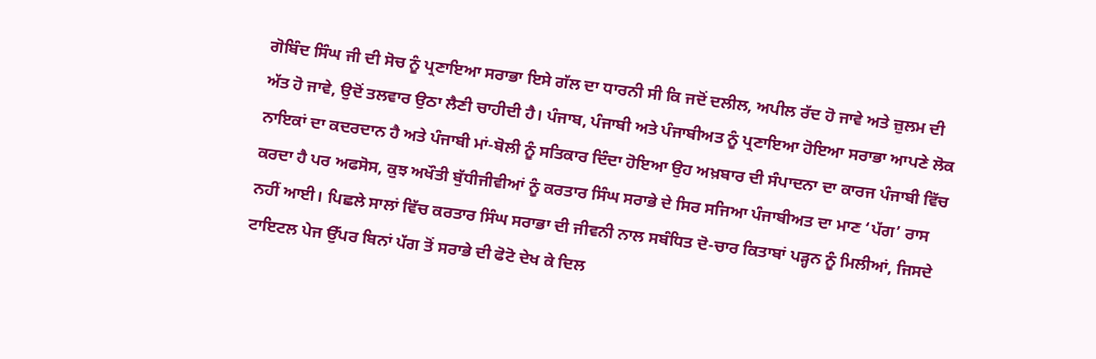ਗੋਬਿੰਦ ਸਿੰਘ ਜੀ ਦੀ ਸੋਚ ਨੂੰ ਪ੍ਰਣਾਇਆ ਸਰਾਭਾ ਇਸੇ ਗੱਲ ਦਾ ਧਾਰਨੀ ਸੀ ਕਿ ਜਦੋਂ ਦਲੀਲ, ਅਪੀਲ ਰੱਦ ਹੋ ਜਾਵੇ ਅਤੇ ਜ਼ੁਲਮ ਦੀ ਅੱਤ ਹੋ ਜਾਵੇ, ਉਦੋਂ ਤਲਵਾਰ ਉਠਾ ਲੈਣੀ ਚਾਹੀਦੀ ਹੈ। ਪੰਜਾਬ, ਪੰਜਾਬੀ ਅਤੇ ਪੰਜਾਬੀਅਤ ਨੂੰ ਪ੍ਰਣਾਇਆ ਹੋਇਆ ਸਰਾਭਾ ਆਪਣੇ ਲੋਕ ਨਾਇਕਾਂ ਦਾ ਕਦਰਦਾਨ ਹੈ ਅਤੇ ਪੰਜਾਬੀ ਮਾਂ-ਬੋਲੀ ਨੂੰ ਸਤਿਕਾਰ ਦਿੰਦਾ ਹੋਇਆ ਉਹ ਅਖ਼ਬਾਰ ਦੀ ਸੰਪਾਦਨਾ ਦਾ ਕਾਰਜ ਪੰਜਾਬੀ ਵਿੱਚ ਕਰਦਾ ਹੈ ਪਰ ਅਫਸੋਸ, ਕੁਝ ਅਖੌਤੀ ਬੁੱਧੀਜੀਵੀਆਂ ਨੂੰ ਕਰਤਾਰ ਸਿੰਘ ਸਰਾਭੇ ਦੇ ਸਿਰ ਸਜਿਆ ਪੰਜਾਬੀਅਤ ਦਾ ਮਾਣ ‘ਪੱਗ’ ਰਾਸ ਨਹੀਂ ਆਈ। ਪਿਛਲੇ ਸਾਲਾਂ ਵਿੱਚ ਕਰਤਾਰ ਸਿੰਘ ਸਰਾਭਾ ਦੀ ਜੀਵਨੀ ਨਾਲ ਸਬੰਧਿਤ ਦੋ-ਚਾਰ ਕਿਤਾਬਾਂ ਪੜ੍ਹਨ ਨੂੰ ਮਿਲੀਆਂ, ਜਿਸਦੇ ਟਾਇਟਲ ਪੇਜ ਉੱਪਰ ਬਿਨਾਂ ਪੱਗ ਤੋਂ ਸਰਾਭੇ ਦੀ ਫੋਟੋ ਦੇਖ ਕੇ ਦਿਲ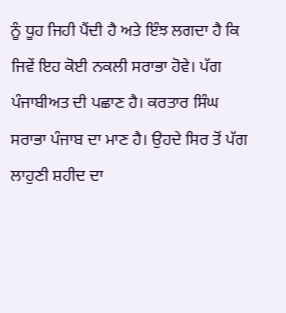ਨੂੰ ਧੂਹ ਜਿਹੀ ਪੈਂਦੀ ਹੈ ਅਤੇ ਇੰਝ ਲਗਦਾ ਹੈ ਕਿ ਜਿਵੇਂ ਇਹ ਕੋਈ ਨਕਲੀ ਸਰਾਭਾ ਹੋਵੇ। ਪੱਗ ਪੰਜਾਬੀਅਤ ਦੀ ਪਛਾਣ ਹੈ। ਕਰਤਾਰ ਸਿੰਘ ਸਰਾਭਾ ਪੰਜਾਬ ਦਾ ਮਾਣ ਹੈ। ਉਹਦੇ ਸਿਰ ਤੋਂ ਪੱਗ ਲਾਹੁਣੀ ਸ਼ਹੀਦ ਦਾ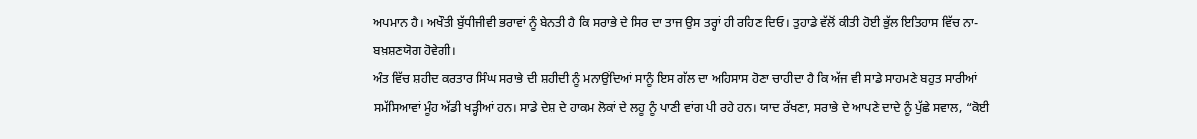ਅਪਮਾਨ ਹੈ। ਅਖੌਤੀ ਬੁੱਧੀਜੀਵੀ ਭਰਾਵਾਂ ਨੂੰ ਬੇਨਤੀ ਹੈ ਕਿ ਸਰਾਭੇ ਦੇ ਸਿਰ ਦਾ ਤਾਜ ਉਸ ਤਰ੍ਹਾਂ ਹੀ ਰਹਿਣ ਦਿਓ। ਤੁਹਾਡੇ ਵੱਲੋਂ ਕੀਤੀ ਹੋਈ ਭੁੱਲ ਇਤਿਹਾਸ ਵਿੱਚ ਨਾ-ਬਖ਼ਸ਼ਣਯੋਗ ਹੋਵੇਗੀ।
ਅੰਤ ਵਿੱਚ ਸ਼ਹੀਦ ਕਰਤਾਰ ਸਿੰਘ ਸਰਾਭੇ ਦੀ ਸ਼ਹੀਦੀ ਨੂੰ ਮਨਾਉਂਦਿਆਂ ਸਾਨੂੰ ਇਸ ਗੱਲ ਦਾ ਅਹਿਸਾਸ ਹੋਣਾ ਚਾਹੀਦਾ ਹੈ ਕਿ ਅੱਜ ਵੀ ਸਾਡੇ ਸਾਹਮਣੇ ਬਹੁਤ ਸਾਰੀਆਂ ਸਮੱਸਿਆਵਾਂ ਮੂੰਹ ਅੱਡੀ ਖੜ੍ਹੀਆਂ ਹਨ। ਸਾਡੇ ਦੇਸ਼ ਦੇ ਹਾਕਮ ਲੋਕਾਂ ਦੇ ਲਹੂ ਨੂੰ ਪਾਣੀ ਵਾਂਗ ਪੀ ਰਹੇ ਹਨ। ਯਾਦ ਰੱਖਣਾ, ਸਰਾਭੇ ਦੇ ਆਪਣੇ ਦਾਦੇ ਨੂੰ ਪੁੱਛੇ ਸਵਾਲ, “ਕੋਈ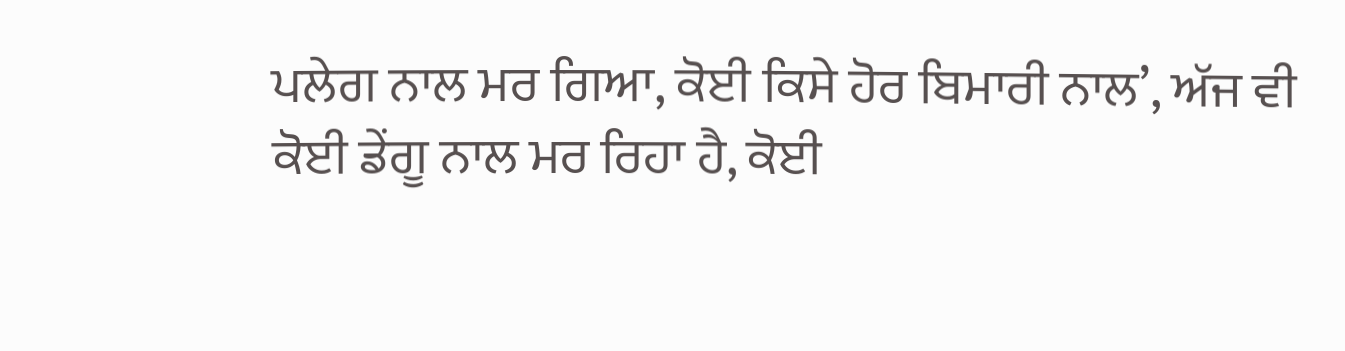ਪਲੇਗ ਨਾਲ ਮਰ ਗਿਆ, ਕੋਈ ਕਿਸੇ ਹੋਰ ਬਿਮਾਰੀ ਨਾਲ’, ਅੱਜ ਵੀ ਕੋਈ ਡੇਂਗੂ ਨਾਲ ਮਰ ਰਿਹਾ ਹੈ, ਕੋਈ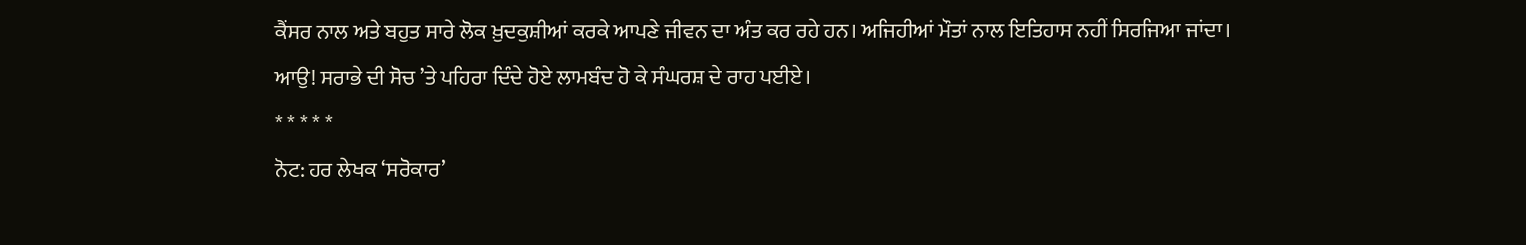ਕੈਂਸਰ ਨਾਲ ਅਤੇ ਬਹੁਤ ਸਾਰੇ ਲੋਕ ਖ਼ੁਦਕੁਸ਼ੀਆਂ ਕਰਕੇ ਆਪਣੇ ਜੀਵਨ ਦਾ ਅੰਤ ਕਰ ਰਹੇ ਹਨ। ਅਜਿਹੀਆਂ ਮੌਤਾਂ ਨਾਲ ਇਤਿਹਾਸ ਨਹੀਂ ਸਿਰਜਿਆ ਜਾਂਦਾ। ਆਉ! ਸਰਾਭੇ ਦੀ ਸੋਚ ’ਤੇ ਪਹਿਰਾ ਦਿੰਦੇ ਹੋਏ ਲਾਮਬੰਦ ਹੋ ਕੇ ਸੰਘਰਸ਼ ਦੇ ਰਾਹ ਪਈਏ।
* * * * *
ਨੋਟ: ਹਰ ਲੇਖਕ ‘ਸਰੋਕਾਰ’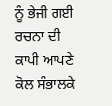ਨੂੰ ਭੇਜੀ ਗਈ ਰਚਨਾ ਦੀ ਕਾਪੀ ਆਪਣੇ ਕੋਲ ਸੰਭਾਲਕੇ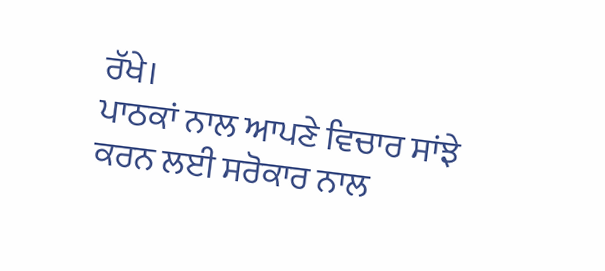ਰੱਖੇ।
ਪਾਠਕਾਂ ਨਾਲ ਆਪਣੇ ਵਿਚਾਰ ਸਾਂਝੇ ਕਰਨ ਲਈ ਸਰੋਕਾਰ ਨਾਲ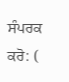ਸੰਪਰਕ ਕਰੋ: (